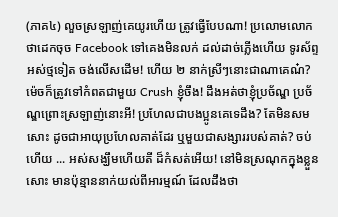(ភាគ៤) លួចស្រឡាញ់គេយូរហើយ ត្រូវធ្វើបែបណា! ប្រលោមលោក
ថាដេកចុច Facebook ទៅគេងមិនលក់ ដល់ដាច់ភ្លើងហើយ ទូរស័ព្ទអស់ថ្មទៀត ចង់លើសដើម! ហើយ ២ នាក់ស្រីៗនេាះជាណាគេណ៎? ម៉េចក៏ត្រូវទៅកំពតជាមួយ Crush ខ្ញុំចឹង! ដឹងអត់ថាខ្ញុំប្រច័ណ្ឌ ប្រច័ណ្ឌព្រេាះស្រឡាញ់នេាះអី! ប្រហែលជាបងប្អូនគេទេដឹង? តែមិនសមសេាះ ដូចជាអាយុប្រហែលគាត់ដែរ ឬមួយជាសង្សាររបស់គាត់? ចប់ហើយ ... អស់សង្ឃឹមហើយតី ដ៏កំសត់អើយ! នៅមិនស្រណុកក្នុងខ្លួនសេាះ មានប៉ុន្មាននាក់យល់ពីអារម្មណ៍ ដែលដឹងថា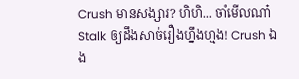Crush មានសង្សារ? ហិហិ... ចាំមើលណា៎ Stalk ឲ្យដឹងសាច់រឿងហ្នឹងហ្មង! Crush ឯង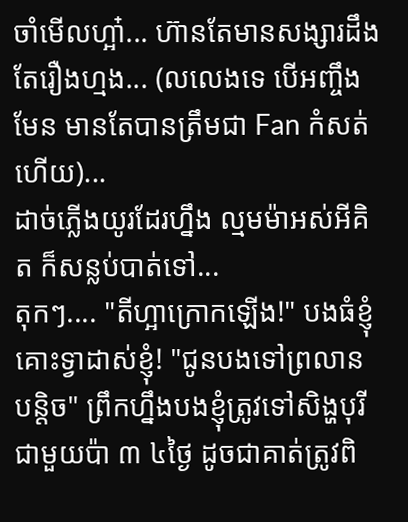ចាំមើលហ្អា៎... ហ៊ានតែមានសង្សារដឹងតែរឿងហ្មង... (លលេងទេ បើអញ្ចឹងមែន មានតែបានត្រឹមជា Fan កំសត់ហើយ)...
ដាច់ភ្លើងយូរដែរហ្នឹង ល្មមម៉ាអស់អីគិត ក៏សន្លប់បាត់ទៅ...
តុកៗ.... "តីហ្អាក្រោកឡើង!" បងធំខ្ញុំគោះទ្វាដាស់ខ្ញុំ! "ជូនបងទៅព្រលានបន្តិច" ព្រឹកហ្នឹងបងខ្ញុំត្រូវទៅសិង្ហបុរីជាមួយប៉ា ៣ ៤ថ្ងៃ ដូចជាគាត់ត្រូវពិ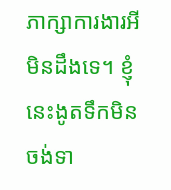ភាក្សាការងារអីមិនដឹងទេ។ ខ្ញុំនេះងូតទឹកមិនចង់ទា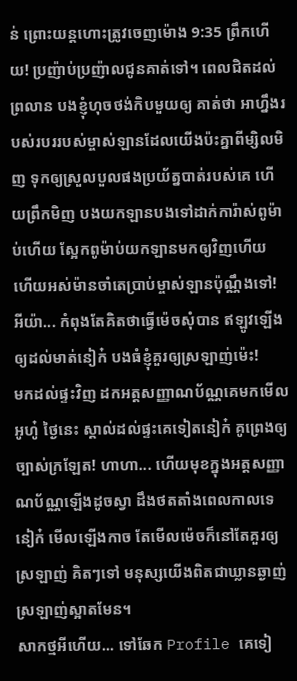ន់ ព្រេាះយន្តហេាះត្រូវចេញម៉ោង 9:35 ព្រឹកហើយ! ប្រញ៉ាប់ប្រញ៉ាលជូនគាត់ទៅ។ ពេលជិតដល់ព្រលាន បងខ្ញុំហុចថង់កិបមួយឲ្យ គាត់ថា អាហ្នឹងរបស់របររបស់ម្ចាស់ឡានដែលយើងប៉ះគ្នាពីម្សិលមិញ ទុកឲ្យស្រួលបួលផងប្រយ័ត្នបាត់របស់គេ ហើយព្រឹកមិញ បងយកឡានបងទៅដាក់ការ៉ាស់ពូម៉ាប់ហើយ ស្អែកពូម៉ាប់យកឡានមកឲ្យវិញហើយ ហើយអស់ម៉ានចាំតេប្រាប់ម្ចាស់ឡានប៉ុណ្ណឹងទៅ! អីយ៉ា... កំពុងតែគិតថាធ្វើម៉េចសុំបាន ឥឡូវឡើងឲ្យដល់មាត់នៀក៎ បងធំខ្ញុំគួរឲ្យស្រឡាញ់ម៉េះ!
មកដល់ផ្ទះវិញ ដកអត្តសញ្ញាណប័ណ្ណគេមកមើល អូហ៎ូ ថ្ងៃនេះ ស្គាល់ដល់ផ្ទះគេទៀតនៀក៎ គូព្រេងឲ្យច្បាស់ក្រឡែត! ហាហា... ហើយមុខក្នុងអត្តសញ្ញាណប័ណ្ណឡើងដូចស្វា ដឹងថតតាំងពេលកាលទេនៀក៎ មើលឡើងកាច តែមើលម៉េចក៏នៅតែគួរឲ្យស្រឡាញ់ គិតៗទៅ មនុស្សយើងពិតជាឃ្លានឆ្ងាញ់ស្រឡាញ់ស្អាតមែន។
សាកថ្មអីហើយ... ទៅឆែក Profile គេទៀ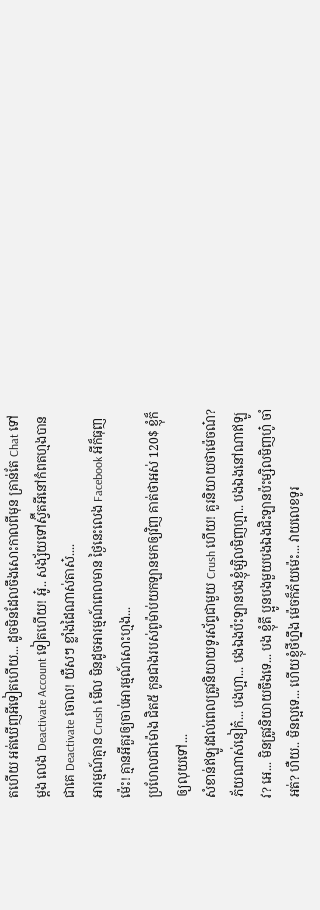តហើយ អត់ឃើញអីទៀតហើយ... ដូចមិនដែលចឹងសេាះកាលពីមុន គ្រាន់តែ Chat ទៅម្តង លេង Deactivate Account ទៀតហើយ! អូ៎.. សង្ស័យទៅស្វ៊ីតអីនៅកំពតហ្មងបានជាគេ Deactivate ចោល! យឺសៗ ខ្លាំងដៃណាស់តាស៎....
អារម្មណ៍គ្មាន Crush មើល មិនដូចអារម្មណ៍ពេលមាន ថ្ងៃនេះលេង Facebook អីក៏ធុញម៉េះ! គ្មានអីគួរឲ្យចាប់អារម្មណ៍សេាះហ្មង...
ប្រហែលជាម៉ោង ជិត៥ កូនជាងរបស់ពូម៉ាប់យកឡានមកឲ្យវិញ គាត់ថាអស់ 120$ ខ្ញុំក៏ឲ្យលុយទៅ...
សំខាន់ឥឡូវដល់ពេលត្រូវនិយាយទូរស័ព្ទជាមួយ Crush ហើយ! គួរនិយាយថាម៉េចណ៎? ភ័យណាស់នៀក៎... បងហ្អា... បងឯងប៉ះឡានបងខ្ញុំម្សិលមិញហ្អា.. បងឯងនៅណាឥឡូវ? អេ... មិនត្រូវនិយាយចឹងទេ... បង ខ្ញុំតី ប្អូនបងមួយបងឯងជិះឡានប៉ះម្សិលមិញហូ៎ ចាំអត់? ហឺយ.. មិនល្អទេ... ហើយខ្ញុំថីហ្នឹង ម៉េចក៏ភ័យម៉េះ... វាយលេខទូរ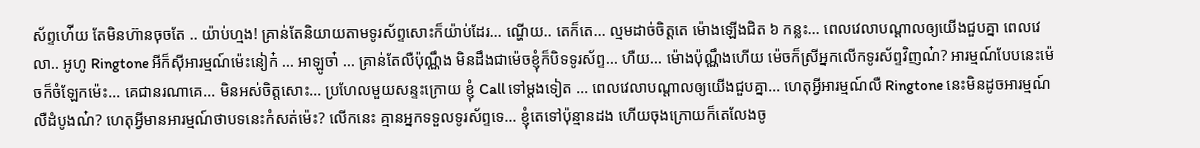ស័ព្ទហ់ើយ តែមិនហ៊ានចុចតែ .. យ៉ាប់ហ្មង! គ្រាន់តែនិយាយតាមទូរស័ព្ទសេាះក៏យ៉ាប់ដែរ... ណ្ហើយ.. តេក៏តេ... ល្មមដាច់ចិត្តតេ ម៉ោងឡើងជិត ៦ កន្លះ... ពេលវេលាបណ្តាលឲ្យយើងជួបគ្នា ពេលវេលា.. អូហូ Ringtone អីក៏ស៊ីអារម្មណ៍ម៉េះនៀក៎ ... អាឡូចា៎ ... គ្រាន់តែលឺប៉ុណ្ណឹង មិនដឹងជាម៉េចខ្ញុំក៏បិទទូរស័ព្ទ... ហឺយ... ម៉ោងប៉ុណ្ណឹងហើយ ម៉េចក៏ស្រីអ្នកលើកទូរស័ព្ទវិញណ៎? អារម្មណ៍បែបនេះម៉េចក៏ចំឡែកម៉េះ... គេជានរណាគេ... មិនអស់ចិត្តសេាះ... ប្រហែលមួយសន្ទះក្រោយ ខ្ញុំ Call ទៅម្តងទៀត ... ពេលវេលាបណ្តាលឲ្យយើងជួបគ្នា... ហេតុអ្វីអារម្មណ៍លឺ Ringtone នេះមិនដូចអារម្មណ៍លឺដំបូងណ៎? ហេតុអ្វីមានអារម្មណ៍ថាបទនេះកំសត់ម៉េះ? លើកនេះ គ្មានអ្នកទទួលទូរស័ព្ទទេ... ខ្ញុំតេទៅប៉ុន្មានដង ហើយចុងក្រោយក៏តេលែងចូ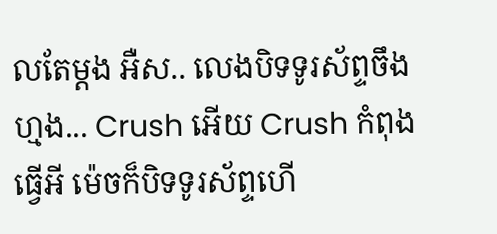លតែម្តង អឺស.. លេងបិទទូរស័ព្ទចឹងហ្មង... Crush អើយ Crush កំពុងធ្វើអី ម៉េចក៏បិទទូរស័ព្ទហើ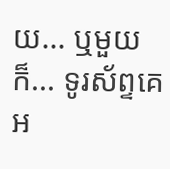យ... ឬមួយក៏... ទូរស័ព្ទគេអ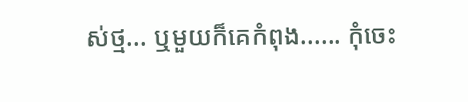ស់ថ្ម... ឬមួយក៏គេកំពុង...... កុំចេះ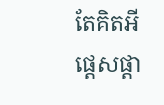តែគិតអីផ្តេសផ្តា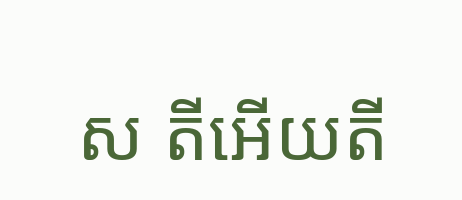ស តីអើយតី